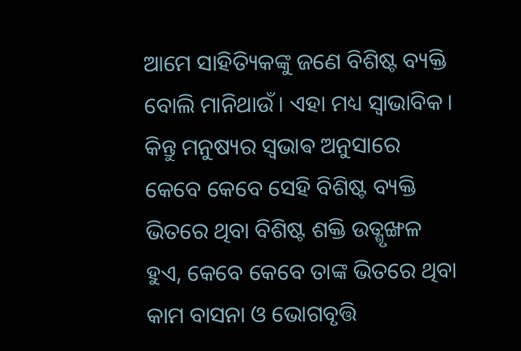ଆମେ ସାହିତ୍ୟିକଙ୍କୁ ଜଣେ ବିଶିଷ୍ଟ ବ୍ୟକ୍ତି ବୋଲି ମାନିଥାଉଁ। ଏହା ମଧ୍ୟ ସ୍ୱାଭାବିକ। କିନ୍ତୁ ମନୁଷ୍ୟର ସ୍ଵଭାଵ ଅନୁସାରେ କେବେ କେବେ ସେହି ବିଶିଷ୍ଟ ବ୍ୟକ୍ତି ଭିତରେ ଥିବା ବିଶିଷ୍ଟ ଶକ୍ତି ଉତ୍ଶୃଙ୍ଖଳ ହୁଏ, କେବେ କେବେ ତାଙ୍କ ଭିତରେ ଥିବା କାମ ବାସନା ଓ ଭୋଗବୃତ୍ତି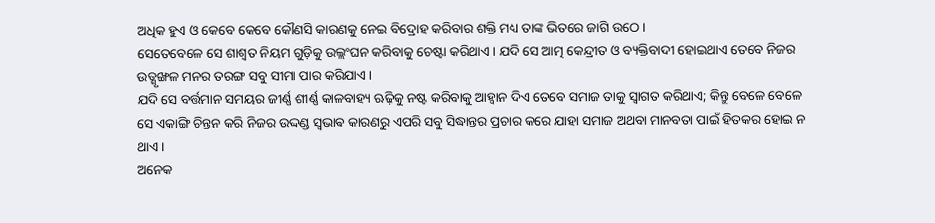ଅଧିକ ହୁଏ ଓ କେବେ କେବେ କୌଣସି କାରଣକୁ ନେଇ ବିଦ୍ରୋହ କରିବାର ଶକ୍ତି ମଧ୍ୟ ତାଙ୍କ ଭିତରେ ଜାଗି ଉଠେ।
ସେତେବେଳେ ସେ ଶାଶ୍ୱତ ନିୟମ ଗୁଡ଼ିକୁ ଉଲ୍ଲଂଘନ କରିବାକୁ ଚେଷ୍ଟା କରିଥାଏ। ଯଦି ସେ ଆତ୍ମ କେନ୍ଦ୍ରୀତ ଓ ବ୍ୟକ୍ତିବାଦୀ ହୋଇଥାଏ ତେବେ ନିଜର ଉତ୍ଶୃଙ୍ଖଳ ମନର ତରଙ୍ଗ ସବୁ ସୀମା ପାର କରିଯାଏ।
ଯଦି ସେ ବର୍ତ୍ତମାନ ସମୟର ଜୀର୍ଣ୍ଣ ଶୀର୍ଣ୍ଣ କାଳବାହ୍ୟ ଋଢ଼ିକୁ ନଷ୍ଟ କରିବାକୁ ଆହ୍ୱାନ ଦିଏ ତେବେ ସମାଜ ତାକୁ ସ୍ୱାଗତ କରିଥାଏ; କିନ୍ତୁ ବେଳେ ବେଳେ ସେ ଏକାଙ୍ଗି ଚିନ୍ତନ କରି ନିଜର ଉଦ୍ଦଣ୍ଡ ସ୍ଵଭାଵ କାରଣରୁ ଏପରି ସବୁ ସିଦ୍ଧାନ୍ତର ପ୍ରଚାର କରେ ଯାହା ସମାଜ ଅଥବା ମାନବତା ପାଇଁ ହିତକର ହୋଇ ନ ଥାଏ।
ଅନେକ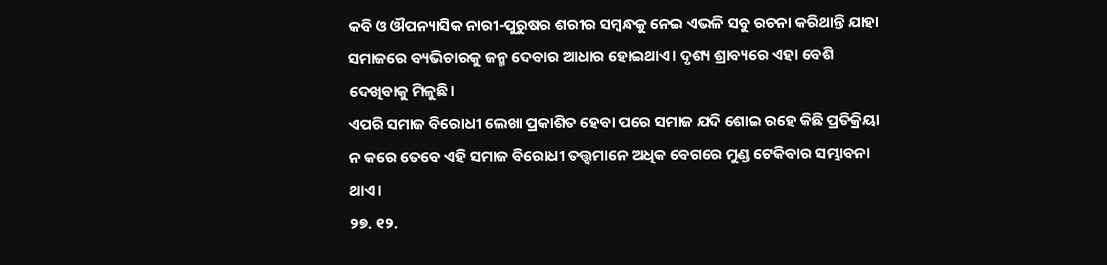କବି ଓ ଔପନ୍ୟାସିକ ନାରୀ-ପୁରୁଷର ଶରୀର ସମ୍ବନ୍ଧକୁ ନେଇ ଏଭଳି ସବୁ ରଚନା କରିଥାନ୍ତି ଯାହା ସମାଜରେ ବ୍ୟଭିଚାରକୁ ଜନ୍ମ ଦେବାର ଆଧାର ହୋଇଥାଏ। ଦୃଶ୍ୟ ଶ୍ରାବ୍ୟରେ ଏହା ବେଶି ଦେଖିବାକୁ ମିଳୁଛି।
ଏପରି ସମାଜ ବିରୋଧୀ ଲେଖା ପ୍ରକାଶିତ ହେବା ପରେ ସମାଜ ଯଦି ଶୋଇ ରହେ କିଛି ପ୍ରତିକ୍ରିୟା ନ କରେ ତେବେ ଏହି ସମାଜ ବିରୋଧୀ ତତ୍ତ୍ୱମାନେ ଅଧିକ ବେଗରେ ମୁଣ୍ଡ ଟେକିବାର ସମ୍ଭାବନା ଥାଏ।
୨୭. ୧୨.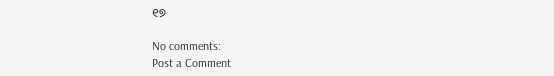୧୭

No comments:
Post a Comment